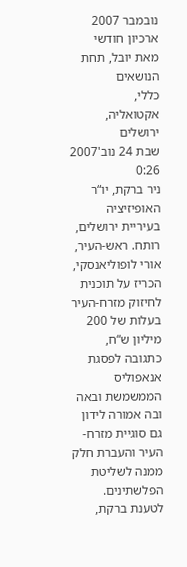נובמבר 2007
ארכיון חודשי
מאת יובל, תחת הנושאים
כללי,
אקטואליה,
ירושלים
שבת 24 נוב'2007
0:26
ניר ברקת, יו“ר האופיזיציה בעיריית ירושלים, רותח. ראש-העיר, אורי לופוליאנסקי, הכריז על תוכנית לחיזוק מזרח-העיר בעלות של 200 מיליון ש“ח, כתגובה לפסגת אנאפוליס הממשמשת ובאה ובה אמורה לידון גם סוגיית מזרח-העיר והעברת חלק ממנה לשליטת הפלשתינים. לטענת ברקת,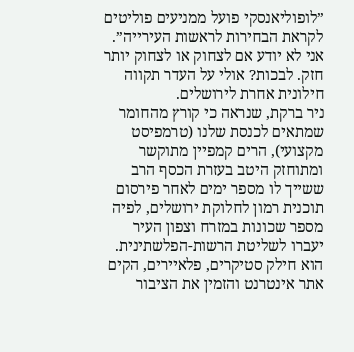”לופוליאנסקי פועל ממניעים פוליטים לקראת הבחירות לראשות העירייה”. אני לא יודע אם לצחוק או לצחוק יותר חזק. לבכות? אולי על העדר תקווה חילונית אחרת לירושלים.
ניר ברקת, שנראה כי קורץ מהחומר שמתאים לכנסת שלנו (טרמפיסט מקצועי), הרים קמפיין מתוקשר ומתוחזק היטב בעזרת הכסף הרב ששייך לו מספר ימים לאחר פירסום תוכנית רמון לחלוקת ירושלים, לפיה מספר שכונות במזרח וצפון העיר יעברו לשליטת הרשות-הפלשתינית. הוא חילק סטיקרים, פלאיירים, הקים אתר אינטרנט והזמין את הציבור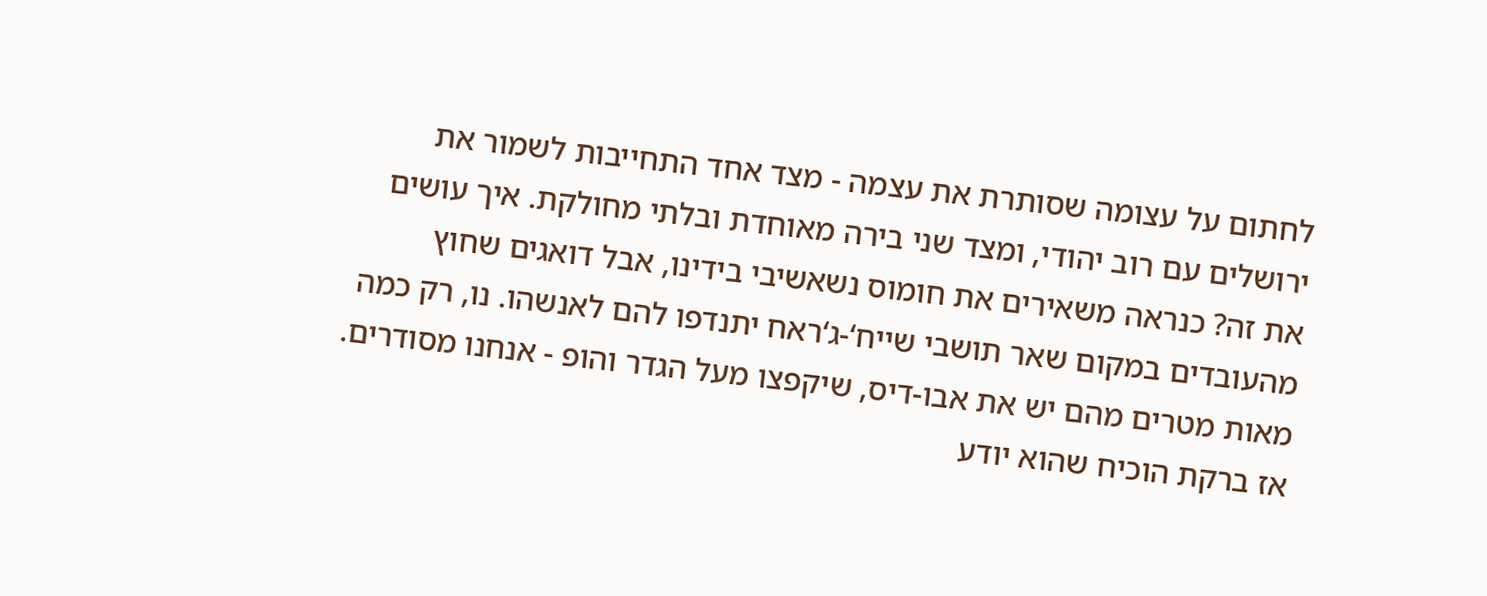לחתום על עצומה שסותרת את עצמה - מצד אחד התחייבות לשמור את ירושלים עם רוב יהודי, ומצד שני בירה מאוחדת ובלתי מחולקת. איך עושים את זה? כנראה משאירים את חומוס נשאשיבי בידינו, אבל דואגים שחוץ מהעובדים במקום שאר תושבי שייח‘-ג‘ראח יתנדפו להם לאנשהו. נו, רק כמה מאות מטרים מהם יש את אבו-דיס, שיקפצו מעל הגדר והופ - אנחנו מסודרים.
אז ברקת הוכיח שהוא יודע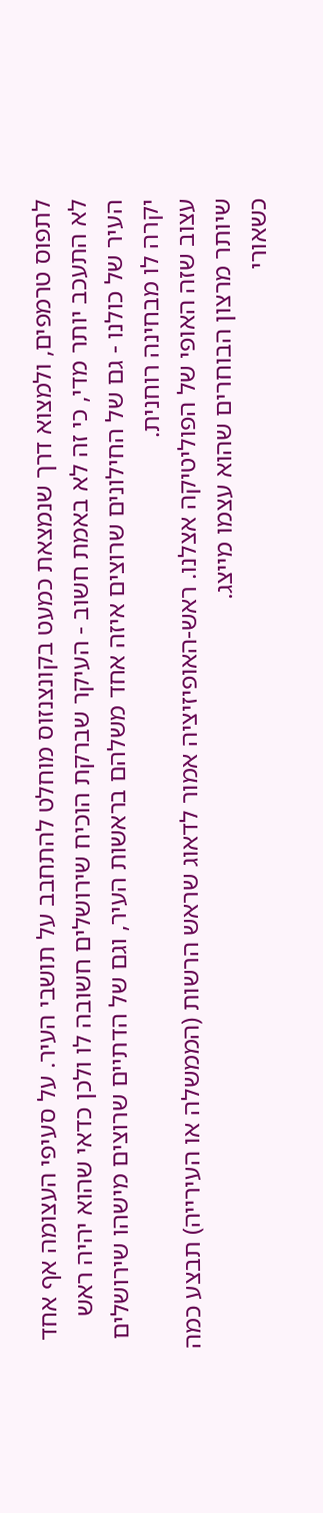לתפוס טרמפים, ולמצוא דרך שנמצאת כמעט בקונצנזוס מוחלט להתחבב על תושבי העיר. על סעיפי העצומה אף אחד לא התעכב יותר מדי, כי זה לא באמת חשוב - העיקר שברקת הוכיח שירושלים חשובה לו ולכן כדאי שהוא יהיה ראש העיר של כולנו - גם של החילונים שרוצים איזה אחד משלהם בראשות העיר, וגם של הדתיים שרוצים מישהו שירושלים יקרה לו מבחינה רוחנית.
עצוב שזה האופי של הפוליטיקה אצלנו. ראש-האופיזיציה אמור לדאוג שראש הרשות (הממשלה או העירייה) תבצע כמה שיותר מרצון הבוחרים שהוא עצמו מייצג.
כשאורי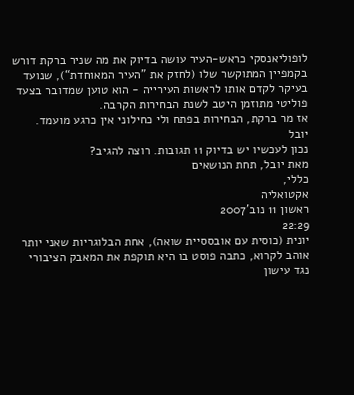לופוליאנסקי כראש-העיר עושה בדיוק את מה שניר ברקת דורש בקמפיין המתוקשר שלו (לחזק את ”העיר המאוחדת“), שנועד בעיקר לקדם אותו לראשות העירייה - הוא טוען שמדובר בצעד פוליטי מתוזמן היטב לשנת הבחירות הקרבה.
אז מר ברקת, הבחירות בפתח ולי כחילוני אין כרגע מועמד.
יובל
נכון לעכשיו יש בדיוק 11 תגובות. רוצה להגיב?
מאת יובל, תחת הנושאים
כללי,
אקטואליה
ראשון 11 נוב'2007
22:29
יונית (כוסית עם אובססיית שואה), אחת הבלוגריות שאני יותר אוהב לקרוא, כתבה פוסט בו היא תוקפת את המאבק הציבורי נגד עישון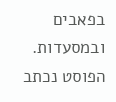בפאבים ובמסעדות. הפוסט נכתב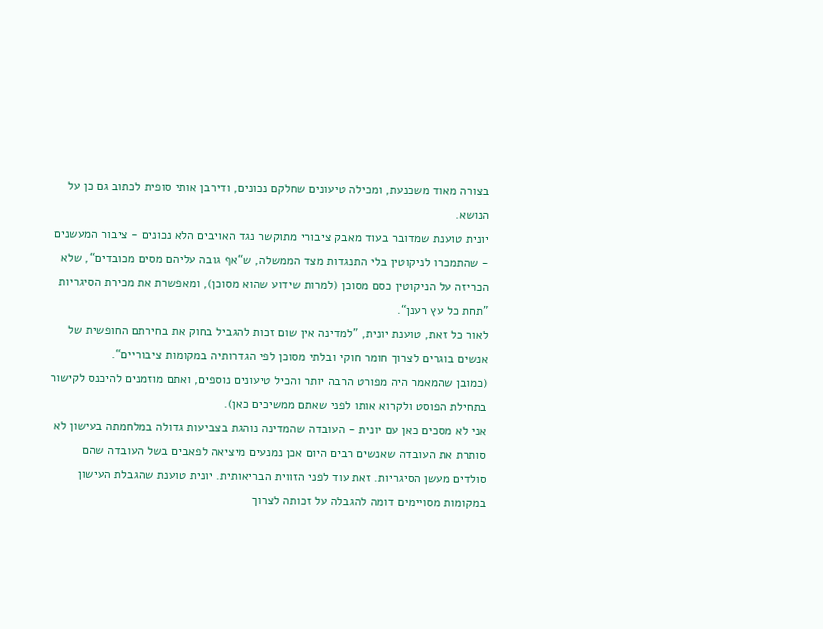בצורה מאוד משכנעת, ומכילה טיעונים שחלקם נכונים, ודירבן אותי סופית לכתוב גם כן על הנושא.
יונית טוענת שמדובר בעוד מאבק ציבורי מתוקשר נגד האויבים הלא נכונים - ציבור המעשנים - שהתמכרו לניקוטין בלי התנגדות מצד הממשלה, ש“אף גובה עליהם מסים מכובדים“, שלא הכריזה על הניקוטין כסם מסוכן (למרות שידוע שהוא מסוכן), ומאפשרת את מכירת הסיגריות ”תחת כל עץ רענן“.
לאור כל זאת, טוענת יונית, ”למדינה אין שום זכות להגביל בחוק את בחירתם החופשית של אנשים בוגרים לצרוך חומר חוקי ובלתי מסוכן לפי הגדרותיה במקומות ציבוריים“.
(כמובן שהמאמר היה מפורט הרבה יותר והכיל טיעונים נוספים, ואתם מוזמנים להיכנס לקישור בתחילת הפוסט ולקרוא אותו לפני שאתם ממשיכים כאן).
אני לא מסכים כאן עם יונית - העובדה שהמדינה נוהגת בצביעות גדולה במלחמתה בעישון לא סותרת את העובדה שאנשים רבים היום אכן נמנעים מיציאה לפאבים בשל העובדה שהם סולדים מעשן הסיגריות. זאת עוד לפני הזווית הבריאותית. יונית טוענת שהגבלת העישון במקומות מסויימים דומה להגבלה על זכותה לצרוך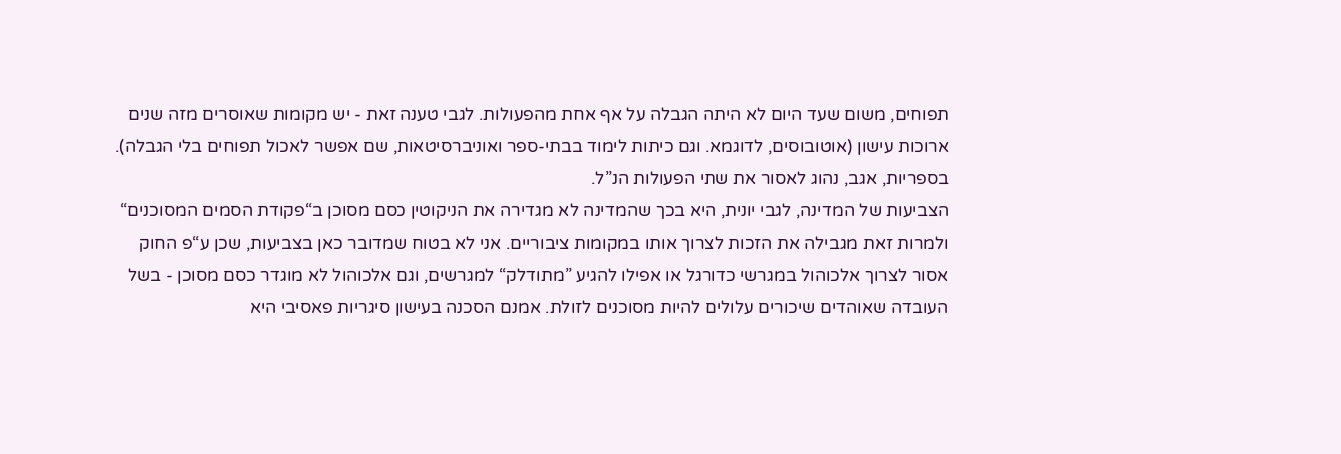תפוחים, משום שעד היום לא היתה הגבלה על אף אחת מהפעולות. לגבי טענה זאת - יש מקומות שאוסרים מזה שנים ארוכות עישון (אוטובוסים, לדוגמא. וגם כיתות לימוד בבתי-ספר ואוניברסיטאות, שם אפשר לאכול תפוחים בלי הגבלה). בספריות, אגב, נהוג לאסור את שתי הפעולות הנ”ל.
הצביעות של המדינה, לגבי יונית, היא בכך שהמדינה לא מגדירה את הניקוטין כסם מסוכן ב“פקודת הסמים המסוכנים“ ולמרות זאת מגבילה את הזכות לצרוך אותו במקומות ציבוריים. אני לא בטוח שמדובר כאן בצביעות, שכן ע“פ החוק אסור לצרוך אלכוהול במגרשי כדורגל או אפילו להגיע ”מתודלק“ למגרשים, וגם אלכוהול לא מוגדר כסם מסוכן - בשל העובדה שאוהדים שיכורים עלולים להיות מסוכנים לזולת. אמנם הסכנה בעישון סיגריות פאסיבי היא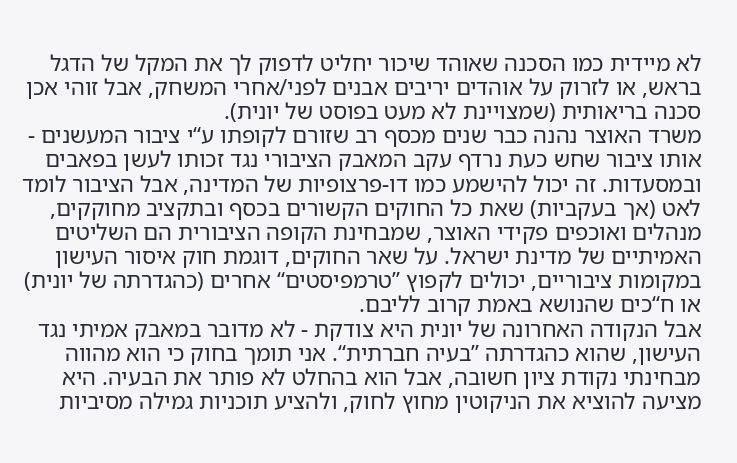לא מיידית כמו הסכנה שאוהד שיכור יחליט לדפוק לך את המקל של הדגל בראש, או לזרוק על אוהדים יריבים אבנים לפני/אחרי המשחק, אבל זוהי אכן סכנה בריאותית (שמצויינת לא מעט בפוסט של יונית).
משרד האוצר נהנה כבר שנים מכסף רב שזורם לקופתו ע“י ציבור המעשנים - אותו ציבור שחש כעת נרדף עקב המאבק הציבורי נגד זכותו לעשן בפאבים ובמסעדות. זה יכול להישמע כמו דו-פרצופיות של המדינה, אבל הציבור לומד לאט (אך בעקביות) שאת כל החוקים הקשורים בכסף ובתקציב מחוקקים, מנהלים ואוכפים פקידי האוצר, שמבחינת הקופה הציבורית הם השליטים האמיתיים של מדינת ישראל. על שאר החוקים, דוגמת חוק איסור העישון במקומות ציבוריים, יכולים לקפוץ ”טרמפיסטים“ אחרים (כהגדרתה של יונית) או ח“כים שהנושא באמת קרוב לליבם.
אבל הנקודה האחרונה של יונית היא צודקת - לא מדובר במאבק אמיתי נגד העישון, שהוא כהגדרתה ”בעיה חברתית“. אני תומך בחוק כי הוא מהווה מבחינתי נקודת ציון חשובה, אבל הוא בהחלט לא פותר את הבעיה. היא מציעה להוציא את הניקוטין מחוץ לחוק, ולהציע תוכניות גמילה מסיביות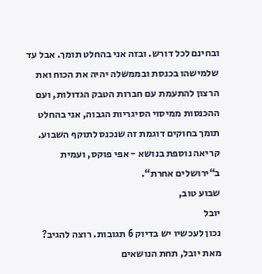ובחינם לכל דורש. ובזה אני בהחלט תומך. אבל עד שלמישהו בכנסת ובממשלה יהיה את הכוח ואת הרצון להתעמת עם חברות הטבק הגדולות, ועם ההכנסות ממיסוי הסיגריות הגבוה, אני בהחלט תומך בחוקים דוגמת זה שנכנס לתוקף השבוע.
קריאה נוספת בנושא - אפי פוקס, ועמית ב“ירושלים אחרת“.
שבוע טוב,
יובל
נכון לעכשיו יש בדיוק 6 תגובות. רוצה להגיב?
מאת יובל, תחת הנושאים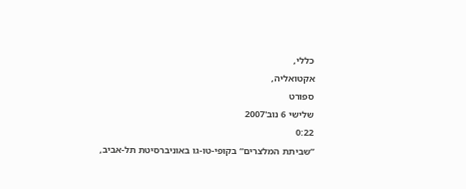כללי,
אקטואליה,
ספורט
שלישי 6 נוב'2007
0:22
”שביתת המלצרים“ בקופי-טו-גו באוניברסיטת תל-אביב,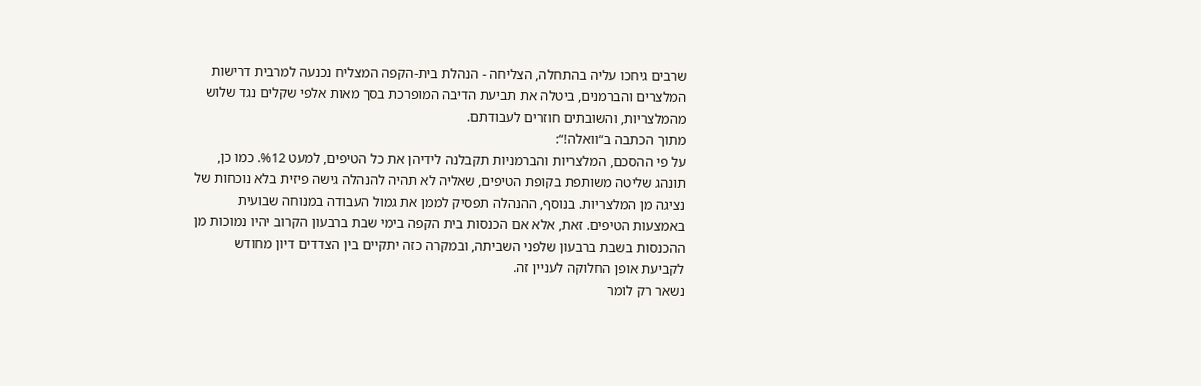שרבים גיחכו עליה בהתחלה, הצליחה - הנהלת בית-הקפה המצליח נכנעה למרבית דרישות המלצרים והברמנים, ביטלה את תביעת הדיבה המופרכת בסך מאות אלפי שקלים נגד שלוש מהמלצריות, והשובתים חוזרים לעבודתם.
מתוך הכתבה ב“וואלה!“:
על פי ההסכם, המלצריות והברמניות תקבלנה לידיהן את כל הטיפים, למעט %12. כמו כן, תונהג שליטה משותפת בקופת הטיפים, שאליה לא תהיה להנהלה גישה פיזית בלא נוכחות של נציגה מן המלצריות. בנוסף, ההנהלה תפסיק לממן את גמול העבודה במנוחה שבועית באמצעות הטיפים. זאת, אלא אם הכנסות בית הקפה בימי שבת ברבעון הקרוב יהיו נמוכות מן ההכנסות בשבת ברבעון שלפני השביתה, ובמקרה כזה יתקיים בין הצדדים דיון מחודש לקביעת אופן החלוקה לעניין זה.
נשאר רק לומר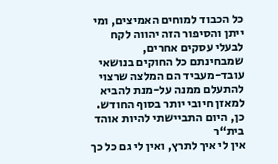כל הכבוד למוחים האמיצים, ומי ייתן והסיפור הזה יהווה לקח לבעלי עסקים אחרים, שמבחינתם כל החוקים בנושאי עובד-מעביד הם המלצה שרצוי להתעלם ממנה על-מנת להביא למאזן חיובי יותר בסוף החודש.
כן, היום התביישתי להיות אוהד בית“ר
אין לי איך לתרץ, ואין לי גם כל כך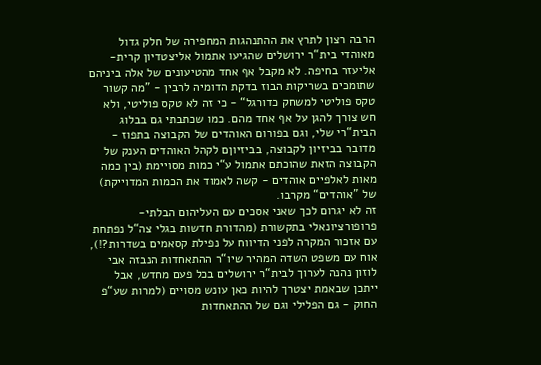הרבה רצון לתרץ את ההתנהגות המחפירה של חלק גדול מאוהדי בית“ר ירושלים שהגיעו אתמול אליצטדיון קרית-אליעזר בחיפה. לא מקבל אף אחד מהטיעונים של אלה ביניהם שתומכים בשריקות הבוז בדקת הדומיה לרבין - ”מה קשור טקס פוליטי למשחק כדורגל“ - כי זה לא טקס פוליטי, ולא חש צורך להגן על אף אחד מהם. כמו שכתבתי גם בבלוג הבית“רי שלי, וגם בפורום האוהדים של הקבוצה בתפוז - מדובר בביזיון לקבוצה, בביזיוןם לקהל האוהדים הענק של הקבוצה הזאת שהוכתם אתמול ע“י כמות מסויימת (בין כמה מאות לאלפיים אוהדים - קשה לאמוד את הכמות המדוייקת) של ”אוהדים“ מקרבו.
זה לא יגרום לכך שאני אסכים עם העליהום הבלתי-פרופורציונאלי בתקשורת (מהדורת חדשות בגלי צה“ל נפתחת עם אזכור המקרה לפני הדיווח על נפילת קסאמים בשדרות?!), אוח עם משפט השדה המהיר שיו“ר ההתאחדות הנבזה אבי לוזון נהנה לערוך לבית“ר ירושלים בכל פעם מחדש, אבל ייתכן שבאמת יצטרך להיות כאן עונש מסויים (למרות שע“פ החוק - גם הפלילי וגם של ההתאחדות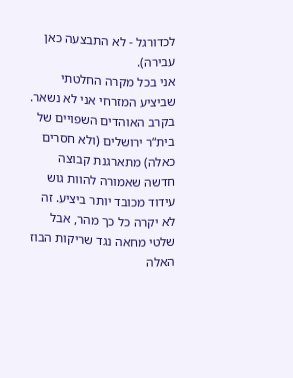לכדורגל - לא התבצעה כאן עבירה).
אני בכל מקרה החלטתי שביציע המזרחי אני לא נשאר. בקרב האוהדים השפויים של בית“ר ירושלים (ולא חסרים כאלה) מתארגנת קבוצה חדשה שאמורה להוות גוש עידוד מכובד יותר ביציע. זה לא יקרה כל כך מהר, אבל שלטי מחאה נגד שריקות הבוז האלה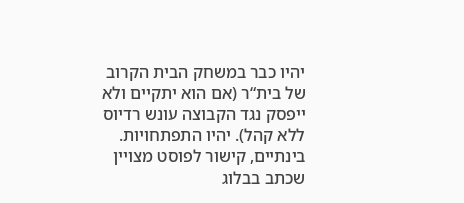יהיו כבר במשחק הבית הקרוב של בית“ר (אם הוא יתקיים ולא ייפסק נגד הקבוצה עונש רדיוס ללא קהל). יהיו התפתחויות.
בינתיים, קישור לפוסט מצויין שכתב בבלוג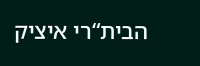הבית“רי איציק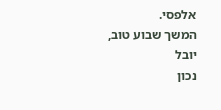אלפסי.
המשך שבוע טוב,
יובל
נכון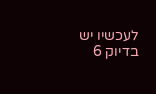לעכשיו יש בדיוק 6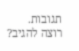תגובות. רוצה להגיב?